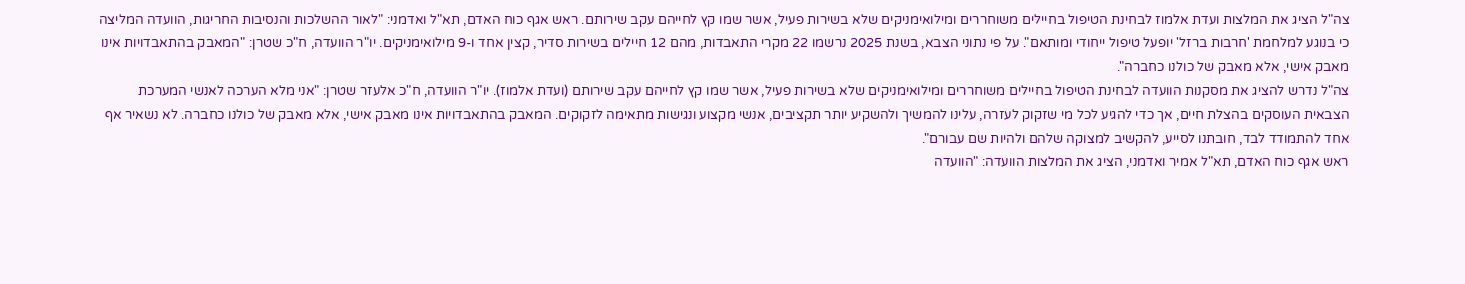צה"ל הציג את המלצות ועדת אלמוז לבחינת הטיפול בחיילים משוחררים ומילואימניקים שלא בשירות פעיל, אשר שמו קץ לחייהם עקב שירותם. ראש אגף כוח האדם, תא"ל ואדמני: "לאור ההשלכות והנסיבות החריגות, הוועדה המליצה כי בנוגע למלחמת 'חרבות ברזל' יופעל טיפול ייחודי ומותאם". על פי נתוני הצבא, בשנת 2025 נרשמו 22 מקרי התאבדות, מהם 12 חיילים בשירות סדיר, קצין אחד ו-9 מילואימניקים. יו"ר הוועדה, ח"כ שטרן: "המאבק בהתאבדויות אינו מאבק אישי, אלא מאבק של כולנו כחברה".
צה"ל נדרש להציג את מסקנות הוועדה לבחינת הטיפול בחיילים משוחררים ומילואימניקים שלא בשירות פעיל, אשר שמו קץ לחייהם עקב שירותם (ועדת אלמוז). יו"ר הוועדה, ח"כ אלעזר שטרן: "אני מלא הערכה לאנשי המערכת הצבאית העוסקים בהצלת חיים, אך כדי להגיע לכל מי שזקוק לעזרה, עלינו להמשיך ולהשקיע יותר תקציבים, אנשי מקצוע ונגישות מתאימה לזקוקים. המאבק בהתאבדויות אינו מאבק אישי, אלא מאבק של כולנו כחברה. לא נשאיר אף אחד להתמודד לבד, חובתנו לסייע, להקשיב למצוקה שלהם ולהיות שם עבורם".
ראש אגף כוח האדם, תא"ל אמיר ואדמני, הציג את המלצות הוועדה: "הוועדה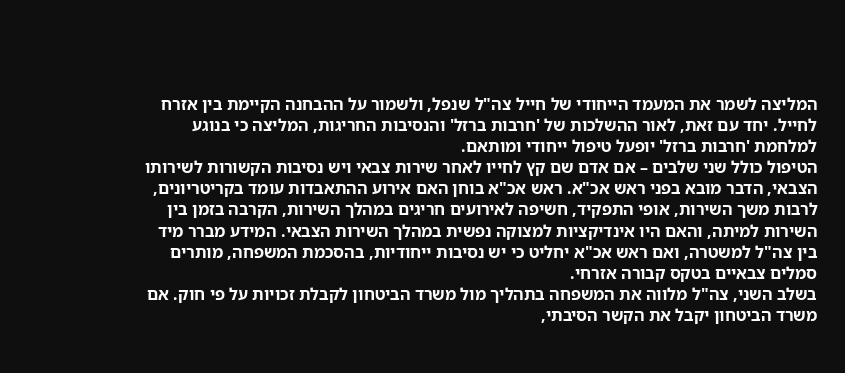המליצה לשמר את המעמד הייחודי של חייל צה"ל שנפל, ולשמור על ההבחנה הקיימת בין אזרח לחייל. יחד עם זאת, לאור ההשלכות של 'חרבות ברזל' והנסיבות החריגות, המליצה כי בנוגע למלחמת 'חרבות ברזל' יופעל טיפול ייחודי ומותאם.
הטיפול כולל שני שלבים – אם אדם שם קץ לחייו לאחר שירות צבאי ויש נסיבות הקשורות לשירותו הצבאי, הדבר מובא בפני ראש אכ"א. ראש אכ"א בוחן האם אירוע ההתאבדות עומד בקריטריונים, לרבות משך השירות, אופי התפקיד, חשיפה לאירועים חריגים במהלך השירות, הקרבה בזמן בין השירות למיתה, והאם היו אינדיקציות למצוקה נפשית במהלך השירות הצבאי. המידע מברר מיד בין צה"ל למשטרה, ואם ראש אכ"א יחליט כי יש נסיבות ייחודיות, בהסכמת המשפחה, מותרים סמלים צבאיים בטקס קבורה אזרחי.
בשלב השני, צה"ל מלווה את המשפחה בתהליך מול משרד הביטחון לקבלת זכויות על פי חוק. אם משרד הביטחון יקבל את הקשר הסיבתי,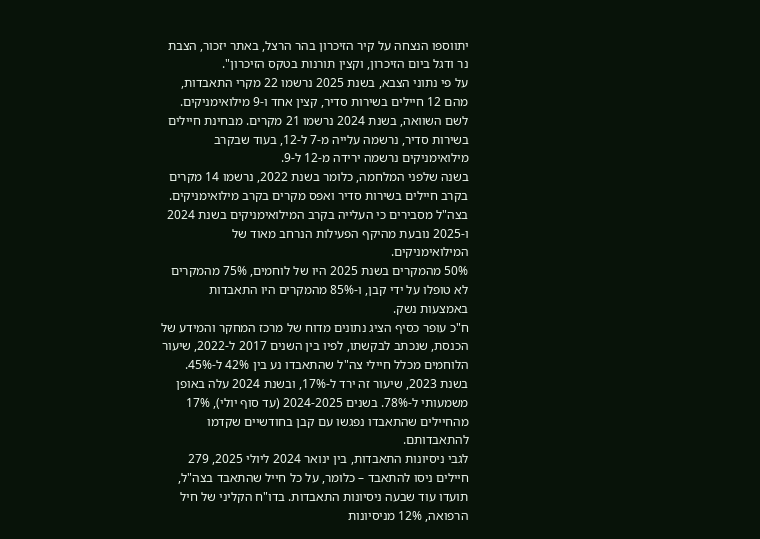יתווספו הנצחה על קיר הזיכרון בהר הרצל, באתר יזכור, הצבת נר ודגל ביום הזיכרון, וקצין תורנות בטקס הזיכרון".
על פי נתוני הצבא, בשנת 2025 נרשמו 22 מקרי התאבדות, מהם 12 חיילים בשירות סדיר, קצין אחד ו-9 מילואימניקים. לשם השוואה, בשנת 2024 נרשמו 21 מקרים. מבחינת חיילים בשירות סדיר, נרשמה עלייה מ-7 ל-12, בעוד שבקרב מילואימניקים נרשמה ירידה מ-12 ל-9.
בשנה שלפני המלחמה, כלומר בשנת 2022, נרשמו 14 מקרים בקרב חיילים בשירות סדיר ואפס מקרים בקרב מילואימניקים. בצה"ל מסבירים כי העלייה בקרב המילואימניקים בשנת 2024 ו-2025 נובעת מהיקף הפעילות הנרחב מאוד של המילואימניקים.
50% מהמקרים בשנת 2025 היו של לוחמים, 75% מהמקרים לא טופלו על ידי קבן, ו-85% מהמקרים היו התאבדות באמצעות נשק.
ח"כ עופר כסיף הציג נתונים מדוח של מרכז המחקר והמידע של הכנסת, שנכתב לבקשתו, לפיו בין השנים 2017 ל-2022, שיעור הלוחמים מכלל חיילי צה"ל שהתאבדו נע בין 42% ל-45%. בשנת 2023, שיעור זה ירד ל-17%, ובשנת 2024 עלה באופן משמעותי ל-78%. בשנים 2024-2025 (עד סוף יולי), 17% מהחיילים שהתאבדו נפגשו עם קבן בחודשיים שקדמו להתאבדותם.
לגבי ניסיונות התאבדות, בין ינואר 2024 ליולי 2025, 279 חיילים ניסו להתאבד – כלומר, על כל חייל שהתאבד בצה"ל, תועדו עוד שבעה ניסיונות התאבדות. בדו"ח הקליני של חיל הרפואה, 12% מניסיונות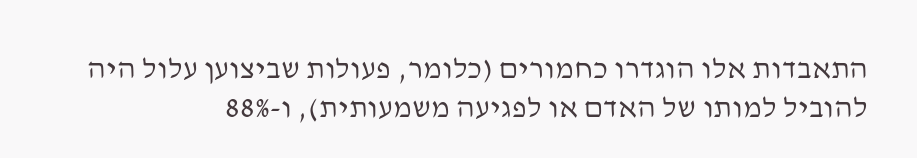התאבדות אלו הוגדרו כחמורים (כלומר, פעולות שביצוען עלול היה להוביל למותו של האדם או לפגיעה משמעותית), ו-88%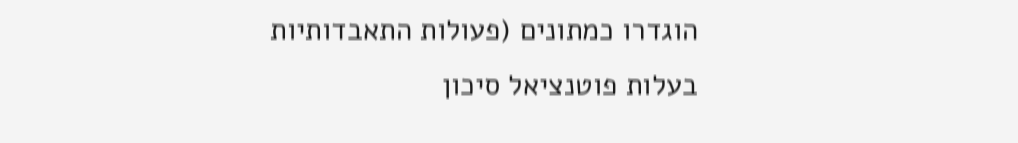הוגדרו כמתונים (פעולות התאבדותיות בעלות פוטנציאל סיכון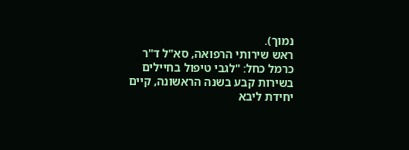נמוך).
ראש שירותי הרפואה, סא"ל ד"ר כרמל כחל: "לגבי טיפול בחיילים בשירות קבע בשנה הראשונה, קיים יחידת ליבא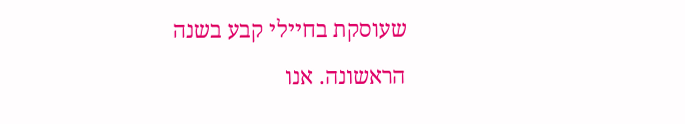שעוסקת בחיילי קבע בשנה הראשונה. אנו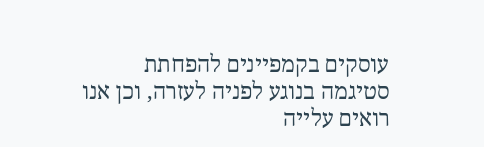עוסקים בקמפיינים להפחתת סטיגמה בנוגע לפניה לעזרה, וכן אנו רואים עלייה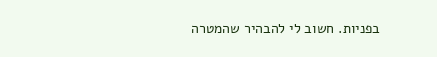בפניות. חשוב לי להבהיר שהמטרה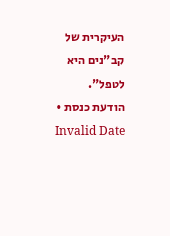העיקרית של קב"נים היא לטפל".
הודעת כנסת • Invalid Date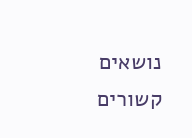נושאים קשורים